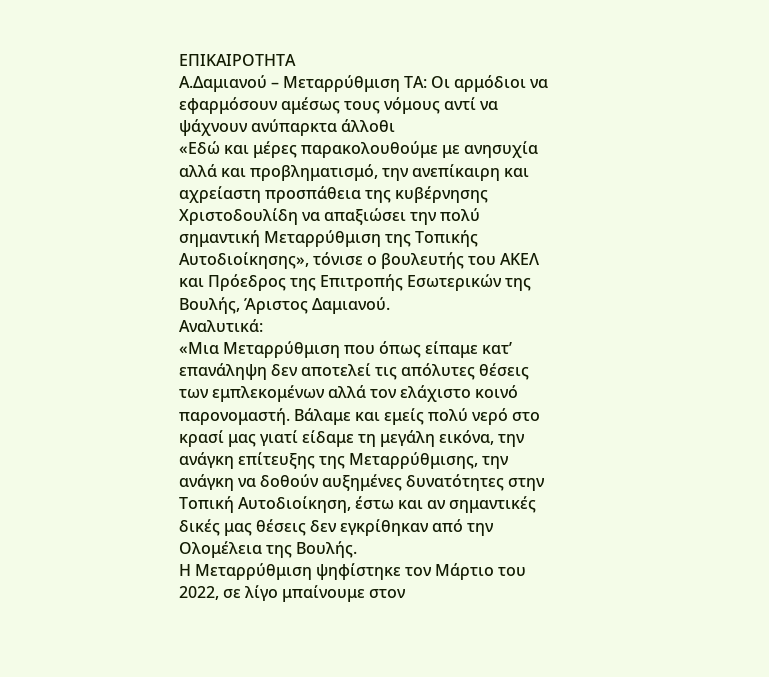ΕΠΙΚΑΙΡΟΤΗΤΑ
Α.Δαμιανού – Μεταρρύθμιση ΤΑ: Οι αρμόδιοι να εφαρμόσουν αμέσως τους νόμους αντί να ψάχνουν ανύπαρκτα άλλοθι
«Εδώ και μέρες παρακολουθούμε με ανησυχία αλλά και προβληματισμό, την ανεπίκαιρη και αχρείαστη προσπάθεια της κυβέρνησης Χριστοδουλίδη να απαξιώσει την πολύ σημαντική Μεταρρύθμιση της Τοπικής Αυτοδιοίκησης», τόνισε ο βουλευτής του ΑΚΕΛ και Πρόεδρος της Επιτροπής Εσωτερικών της Βουλής, Άριστος Δαμιανού.
Αναλυτικά:
«Μια Μεταρρύθμιση που όπως είπαμε κατ’ επανάληψη δεν αποτελεί τις απόλυτες θέσεις των εμπλεκομένων αλλά τον ελάχιστο κοινό παρονομαστή. Βάλαμε και εμείς πολύ νερό στο κρασί μας γιατί είδαμε τη μεγάλη εικόνα, την ανάγκη επίτευξης της Μεταρρύθμισης, την ανάγκη να δοθούν αυξημένες δυνατότητες στην Τοπική Αυτοδιοίκηση, έστω και αν σημαντικές δικές μας θέσεις δεν εγκρίθηκαν από την Ολομέλεια της Βουλής.
Η Μεταρρύθμιση ψηφίστηκε τον Μάρτιο του 2022, σε λίγο μπαίνουμε στον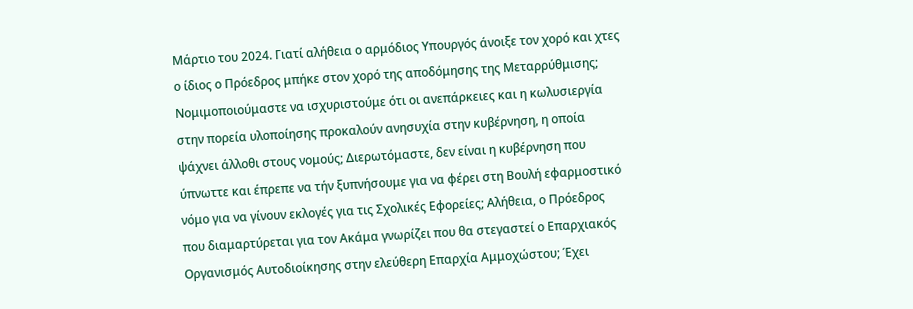Μάρτιο του 2024. Γιατί αλήθεια ο αρμόδιος Υπουργός άνοιξε τον χορό και χτες ο ίδιος ο Πρόεδρος μπήκε στον χορό της αποδόμησης της Μεταρρύθμισης; Νομιμοποιούμαστε να ισχυριστούμε ότι οι ανεπάρκειες και η κωλυσιεργία στην πορεία υλοποίησης προκαλούν ανησυχία στην κυβέρνηση, η οποία ψάχνει άλλοθι στους νομούς; Διερωτόμαστε, δεν είναι η κυβέρνηση που ύπνωττε και έπρεπε να τήν ξυπνήσουμε για να φέρει στη Βουλή εφαρμοστικό νόμο για να γίνουν εκλογές για τις Σχολικές Εφορείες; Αλήθεια, ο Πρόεδρος που διαμαρτύρεται για τον Ακάμα γνωρίζει που θα στεγαστεί ο Επαρχιακός Οργανισμός Αυτοδιοίκησης στην ελεύθερη Επαρχία Αμμοχώστου; Έχει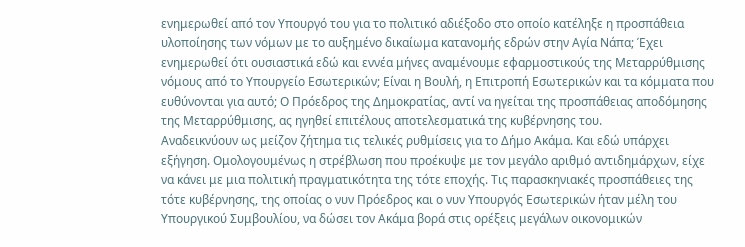ενημερωθεί από τον Υπουργό του για το πολιτικό αδιέξοδο στο οποίο κατέληξε η προσπάθεια υλοποίησης των νόμων με το αυξημένο δικαίωμα κατανομής εδρών στην Αγία Νάπα; Έχει ενημερωθεί ότι ουσιαστικά εδώ και εννέα μήνες αναμένουμε εφαρμοστικούς της Μεταρρύθμισης νόμους από το Υπουργείο Εσωτερικών; Είναι η Βουλή, η Επιτροπή Εσωτερικών και τα κόμματα που ευθύνονται για αυτό; Ο Πρόεδρος της Δημοκρατίας, αντί να ηγείται της προσπάθειας αποδόμησης της Μεταρρύθμισης, ας ηγηθεί επιτέλους αποτελεσματικά της κυβέρνησης του.
Αναδεικνύουν ως μείζον ζήτημα τις τελικές ρυθμίσεις για το Δήμο Ακάμα. Kαι εδώ υπάρχει εξήγηση. Ομολογουμένως η στρέβλωση που προέκυψε με τον μεγάλο αριθμό αντιδημάρχων, είχε να κάνει με μια πολιτική πραγματικότητα της τότε εποχής. Τις παρασκηνιακές προσπάθειες της τότε κυβέρνησης, της οποίας ο νυν Πρόεδρος και ο νυν Υπουργός Εσωτερικών ήταν μέλη του Υπουργικού Συμβουλίου, να δώσει τον Ακάμα βορά στις ορέξεις μεγάλων οικονομικών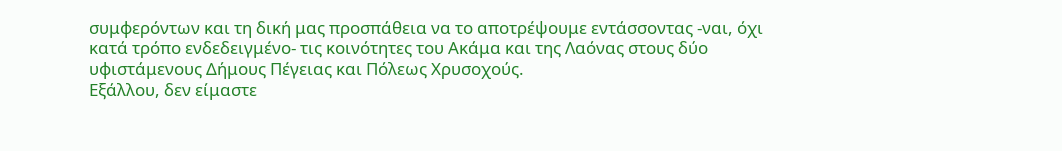συμφερόντων και τη δική μας προσπάθεια να το αποτρέψουμε εντάσσοντας -ναι, όχι κατά τρόπο ενδεδειγμένο- τις κοινότητες του Ακάμα και της Λαόνας στους δύο υφιστάμενους Δήμους Πέγειας και Πόλεως Χρυσοχούς.
Εξάλλου, δεν είμαστε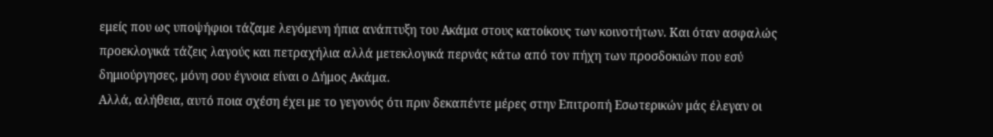εμείς που ως υποψήφιοι τάζαμε λεγόμενη ήπια ανάπτυξη του Ακάμα στους κατοίκους των κοινοτήτων. Και όταν ασφαλώς προεκλογικά τάζεις λαγούς και πετραχήλια αλλά μετεκλογικά περνάς κάτω από τον πήχη των προσδοκιών που εσύ δημιούργησες, μόνη σου έγνοια είναι ο Δήμος Ακάμα.
Αλλά, αλήθεια, αυτό ποια σχέση έχει με το γεγονός ότι πριν δεκαπέντε μέρες στην Επιτροπή Εσωτερικών μάς έλεγαν οι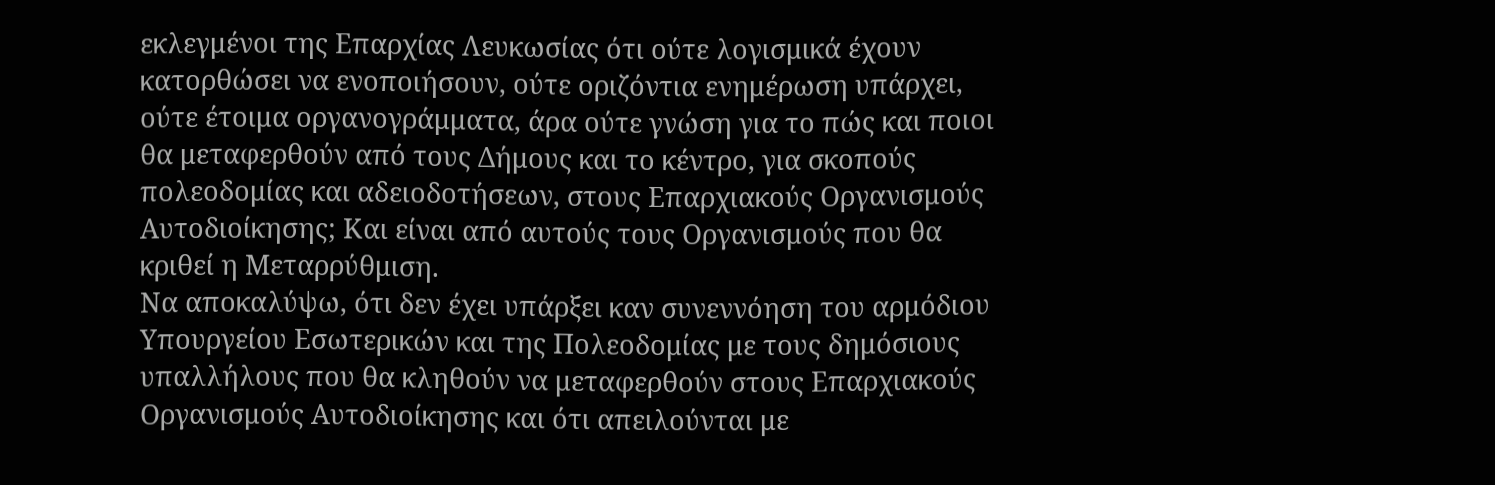εκλεγμένοι της Επαρχίας Λευκωσίας ότι ούτε λογισμικά έχουν κατορθώσει να ενοποιήσουν, ούτε οριζόντια ενημέρωση υπάρχει, ούτε έτοιμα οργανογράμματα, άρα ούτε γνώση για το πώς και ποιοι θα μεταφερθούν από τους Δήμους και το κέντρο, για σκοπούς πολεοδομίας και αδειοδοτήσεων, στους Επαρχιακούς Οργανισμούς Αυτοδιοίκησης; Και είναι από αυτούς τους Οργανισμούς που θα κριθεί η Μεταρρύθμιση.
Να αποκαλύψω, ότι δεν έχει υπάρξει καν συνεννόηση του αρμόδιου Υπουργείου Εσωτερικών και της Πολεοδομίας με τους δημόσιους υπαλλήλους που θα κληθούν να μεταφερθούν στους Επαρχιακούς Οργανισμούς Αυτοδιοίκησης και ότι απειλούνται με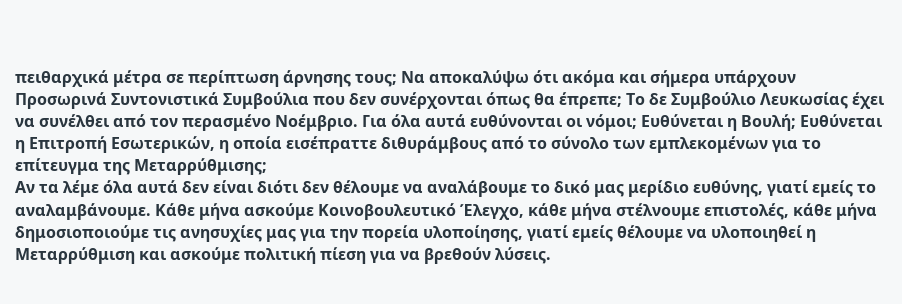πειθαρχικά μέτρα σε περίπτωση άρνησης τους; Να αποκαλύψω ότι ακόμα και σήμερα υπάρχουν Προσωρινά Συντονιστικά Συμβούλια που δεν συνέρχονται όπως θα έπρεπε; Το δε Συμβούλιο Λευκωσίας έχει να συνέλθει από τον περασμένο Νοέμβριο. Για όλα αυτά ευθύνονται οι νόμοι; Ευθύνεται η Βουλή; Ευθύνεται η Επιτροπή Εσωτερικών, η οποία εισέπραττε διθυράμβους από το σύνολο των εμπλεκομένων για το επίτευγμα της Μεταρρύθμισης;
Αν τα λέμε όλα αυτά δεν είναι διότι δεν θέλουμε να αναλάβουμε το δικό μας μερίδιο ευθύνης, γιατί εμείς το αναλαμβάνουμε. Κάθε μήνα ασκούμε Κοινοβουλευτικό Έλεγχο, κάθε μήνα στέλνουμε επιστολές, κάθε μήνα δημοσιοποιούμε τις ανησυχίες μας για την πορεία υλοποίησης, γιατί εμείς θέλουμε να υλοποιηθεί η Μεταρρύθμιση και ασκούμε πολιτική πίεση για να βρεθούν λύσεις.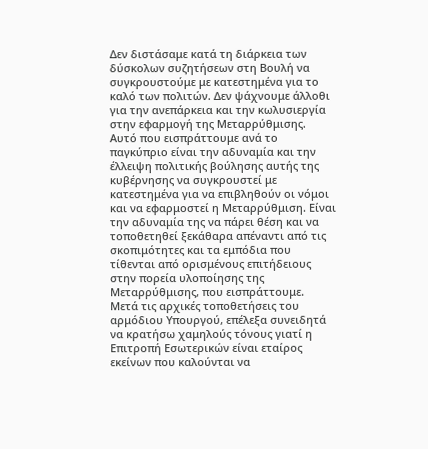Δεν διστάσαμε κατά τη διάρκεια των δύσκολων συζητήσεων στη Βουλή να συγκρουστούμε με κατεστημένα για το καλό των πολιτών. Δεν ψάχνουμε άλλοθι για την ανεπάρκεια και την κωλυσιεργία στην εφαρμογή της Μεταρρύθμισης.
Αυτό που εισπράττουμε ανά το παγκύπριο είναι την αδυναμία και την έλλειψη πολιτικής βούλησης αυτής της κυβέρνησης να συγκρουστεί με κατεστημένα για να επιβληθούν οι νόμοι και να εφαρμοστεί η Μεταρρύθμιση. Είναι την αδυναμία της να πάρει θέση και να τοποθετηθεί ξεκάθαρα απέναντι από τις σκοπιμότητες και τα εμπόδια που τίθενται από ορισμένους επιτήδειους στην πορεία υλοποίησης της Μεταρρύθμισης, που εισπράττουμε.
Μετά τις αρχικές τοποθετήσεις του αρμόδιου Υπουργού, επέλεξα συνειδητά να κρατήσω χαμηλούς τόνους γιατί η Επιτροπή Εσωτερικών είναι εταίρος εκείνων που καλούνται να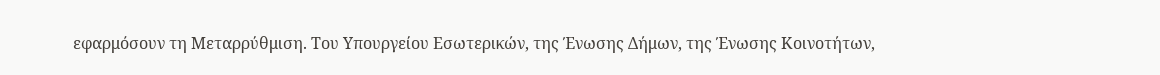εφαρμόσουν τη Μεταρρύθμιση. Του Υπουργείου Εσωτερικών, της Ένωσης Δήμων, της Ένωσης Κοινοτήτων,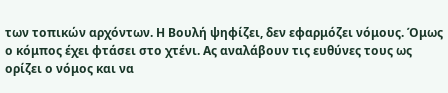των τοπικών αρχόντων. Η Βουλή ψηφίζει, δεν εφαρμόζει νόμους. Όμως ο κόμπος έχει φτάσει στο χτένι. Ας αναλάβουν τις ευθύνες τους ως ορίζει ο νόμος και να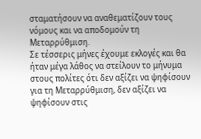σταματήσουν να αναθεματίζουν τους νόμους και να αποδομούν τη Μεταρρύθμιση.
Σε τέσσερις μήνες έχουμε εκλογές και θα ήταν μέγα λάθος να στείλουν το μήνυμα στους πολίτες ότι δεν αξίζει να ψηφίσουν για τη Μεταρρύθμιση, δεν αξίζει να ψηφίσουν στις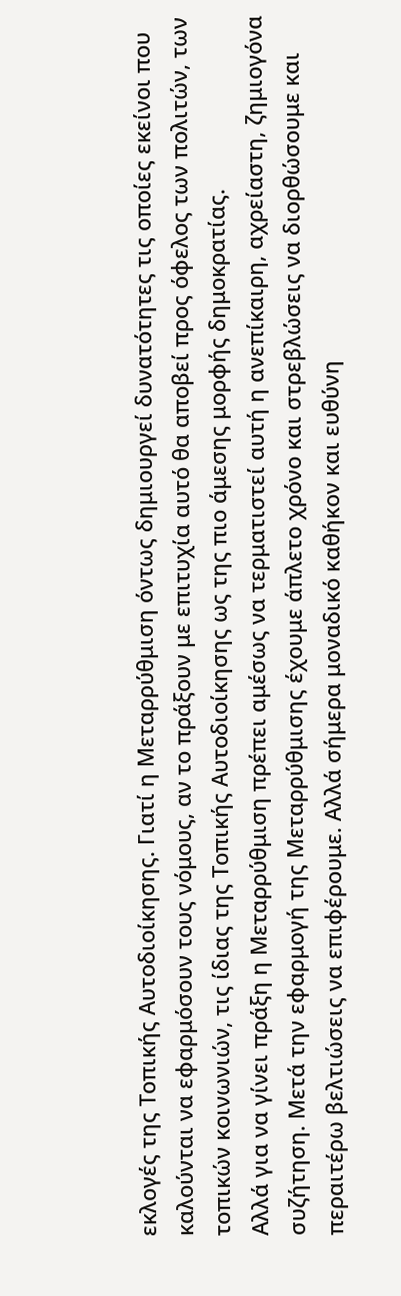εκλογές της Τοπικής Αυτοδιοίκησης. Γιατί η Μεταρρύθμιση όντως δημιουργεί δυνατότητες τις οποίες εκείνοι που καλούνται να εφαρμόσουν τους νόμους, αν το πράξουν με επιτυχία αυτό θα αποβεί προς όφελος των πολιτών, των τοπικών κοινωνιών, τις ίδιας της Τοπικής Αυτοδιοίκησης ως της πιο άμεσης μορφής δημοκρατίας.
Αλλά για να γίνει πράξη η Μεταρρύθμιση πρέπει αμέσως να τερματιστεί αυτή η ανεπίκαιρη, αχρείαστη, ζημιογόνα συζήτηση. Μετά την εφαρμογή της Μεταρρύθμισης έχουμε άπλετο χρόνο και στρεβλώσεις να διορθώσουμε και περαιτέρω βελτιώσεις να επιφέρουμε. Αλλά σήμερα μοναδικό καθήκον και ευθύνη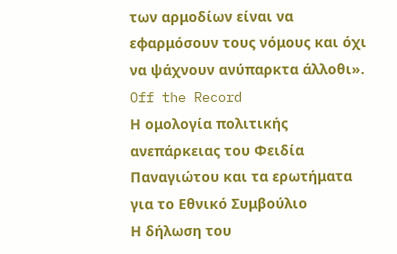των αρμοδίων είναι να εφαρμόσουν τους νόμους και όχι να ψάχνουν ανύπαρκτα άλλοθι».
Off the Record
Η ομολογία πολιτικής ανεπάρκειας του Φειδία Παναγιώτου και τα ερωτήματα για το Εθνικό Συμβούλιο
Η δήλωση του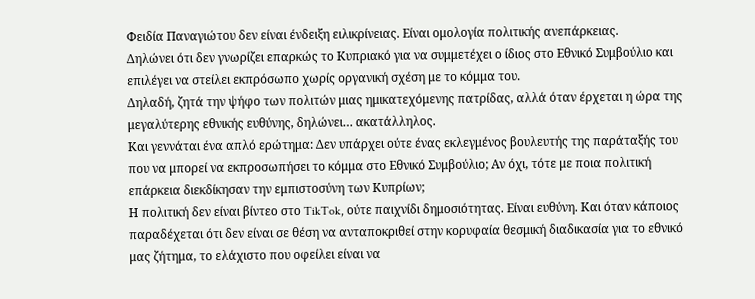Φειδία Παναγιώτου δεν είναι ένδειξη ειλικρίνειας. Είναι ομολογία πολιτικής ανεπάρκειας.
Δηλώνει ότι δεν γνωρίζει επαρκώς το Κυπριακό για να συμμετέχει ο ίδιος στο Εθνικό Συμβούλιο και επιλέγει να στείλει εκπρόσωπο χωρίς οργανική σχέση με το κόμμα του.
Δηλαδή, ζητά την ψήφο των πολιτών μιας ημικατεχόμενης πατρίδας, αλλά όταν έρχεται η ώρα της μεγαλύτερης εθνικής ευθύνης, δηλώνει… ακατάλληλος.
Και γεννάται ένα απλό ερώτημα: Δεν υπάρχει ούτε ένας εκλεγμένος βουλευτής της παράταξής του που να μπορεί να εκπροσωπήσει το κόμμα στο Εθνικό Συμβούλιο; Αν όχι, τότε με ποια πολιτική επάρκεια διεκδίκησαν την εμπιστοσύνη των Κυπρίων;
Η πολιτική δεν είναι βίντεο στο TikTok, ούτε παιχνίδι δημοσιότητας. Είναι ευθύνη. Και όταν κάποιος παραδέχεται ότι δεν είναι σε θέση να ανταποκριθεί στην κορυφαία θεσμική διαδικασία για το εθνικό μας ζήτημα, το ελάχιστο που οφείλει είναι να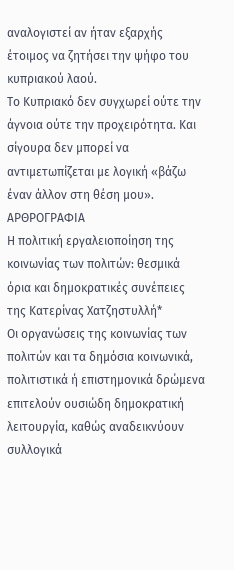αναλογιστεί αν ήταν εξαρχής έτοιμος να ζητήσει την ψήφο του κυπριακού λαού.
Το Κυπριακό δεν συγχωρεί ούτε την άγνοια ούτε την προχειρότητα. Και σίγουρα δεν μπορεί να αντιμετωπίζεται με λογική «βάζω έναν άλλον στη θέση μου».
ΑΡΘΡΟΓΡΑΦΙΑ
Η πολιτική εργαλειοποίηση της κοινωνίας των πολιτών: θεσμικά όρια και δημοκρατικές συνέπειες
της Κατερίνας Χατζηστυλλή*
Οι οργανώσεις της κοινωνίας των πολιτών και τα δημόσια κοινωνικά, πολιτιστικά ή επιστημονικά δρώμενα επιτελούν ουσιώδη δημοκρατική λειτουργία, καθώς αναδεικνύουν συλλογικά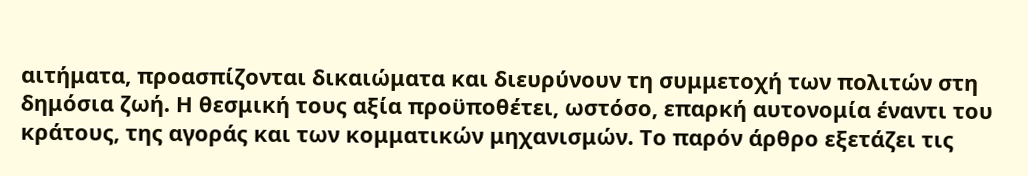αιτήματα, προασπίζονται δικαιώματα και διευρύνουν τη συμμετοχή των πολιτών στη δημόσια ζωή. Η θεσμική τους αξία προϋποθέτει, ωστόσο, επαρκή αυτονομία έναντι του κράτους, της αγοράς και των κομματικών μηχανισμών. Το παρόν άρθρο εξετάζει τις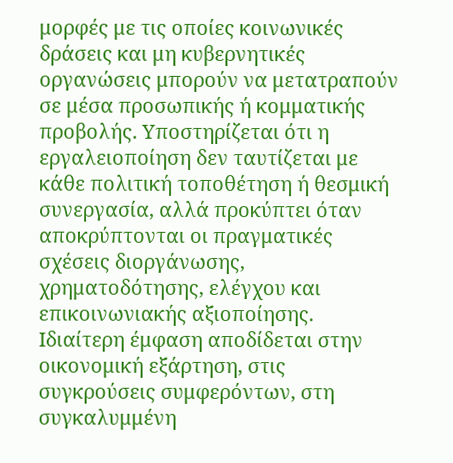μορφές με τις οποίες κοινωνικές δράσεις και μη κυβερνητικές οργανώσεις μπορούν να μετατραπούν σε μέσα προσωπικής ή κομματικής προβολής. Υποστηρίζεται ότι η εργαλειοποίηση δεν ταυτίζεται με κάθε πολιτική τοποθέτηση ή θεσμική συνεργασία, αλλά προκύπτει όταν αποκρύπτονται οι πραγματικές σχέσεις διοργάνωσης, χρηματοδότησης, ελέγχου και επικοινωνιακής αξιοποίησης. Ιδιαίτερη έμφαση αποδίδεται στην οικονομική εξάρτηση, στις συγκρούσεις συμφερόντων, στη συγκαλυμμένη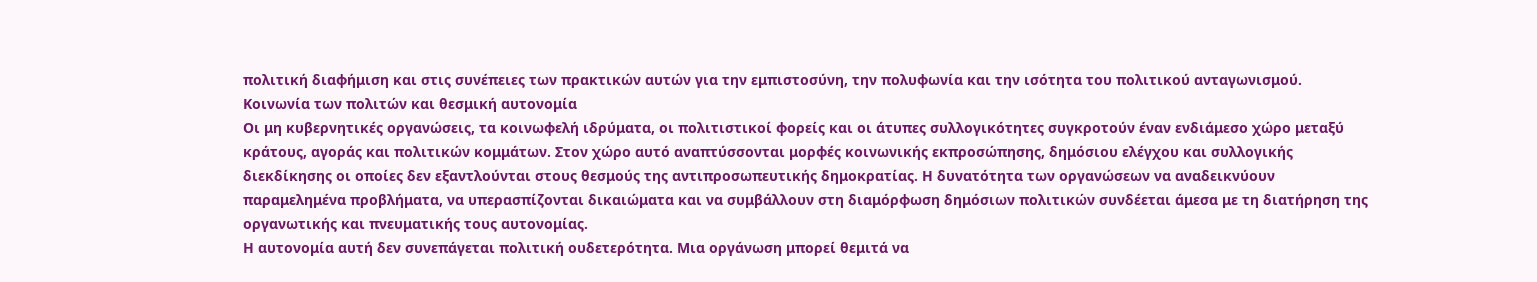πολιτική διαφήμιση και στις συνέπειες των πρακτικών αυτών για την εμπιστοσύνη, την πολυφωνία και την ισότητα του πολιτικού ανταγωνισμού.
Κοινωνία των πολιτών και θεσμική αυτονομία
Οι μη κυβερνητικές οργανώσεις, τα κοινωφελή ιδρύματα, οι πολιτιστικοί φορείς και οι άτυπες συλλογικότητες συγκροτούν έναν ενδιάμεσο χώρο μεταξύ κράτους, αγοράς και πολιτικών κομμάτων. Στον χώρο αυτό αναπτύσσονται μορφές κοινωνικής εκπροσώπησης, δημόσιου ελέγχου και συλλογικής διεκδίκησης οι οποίες δεν εξαντλούνται στους θεσμούς της αντιπροσωπευτικής δημοκρατίας. Η δυνατότητα των οργανώσεων να αναδεικνύουν παραμελημένα προβλήματα, να υπερασπίζονται δικαιώματα και να συμβάλλουν στη διαμόρφωση δημόσιων πολιτικών συνδέεται άμεσα με τη διατήρηση της οργανωτικής και πνευματικής τους αυτονομίας.
Η αυτονομία αυτή δεν συνεπάγεται πολιτική ουδετερότητα. Μια οργάνωση μπορεί θεμιτά να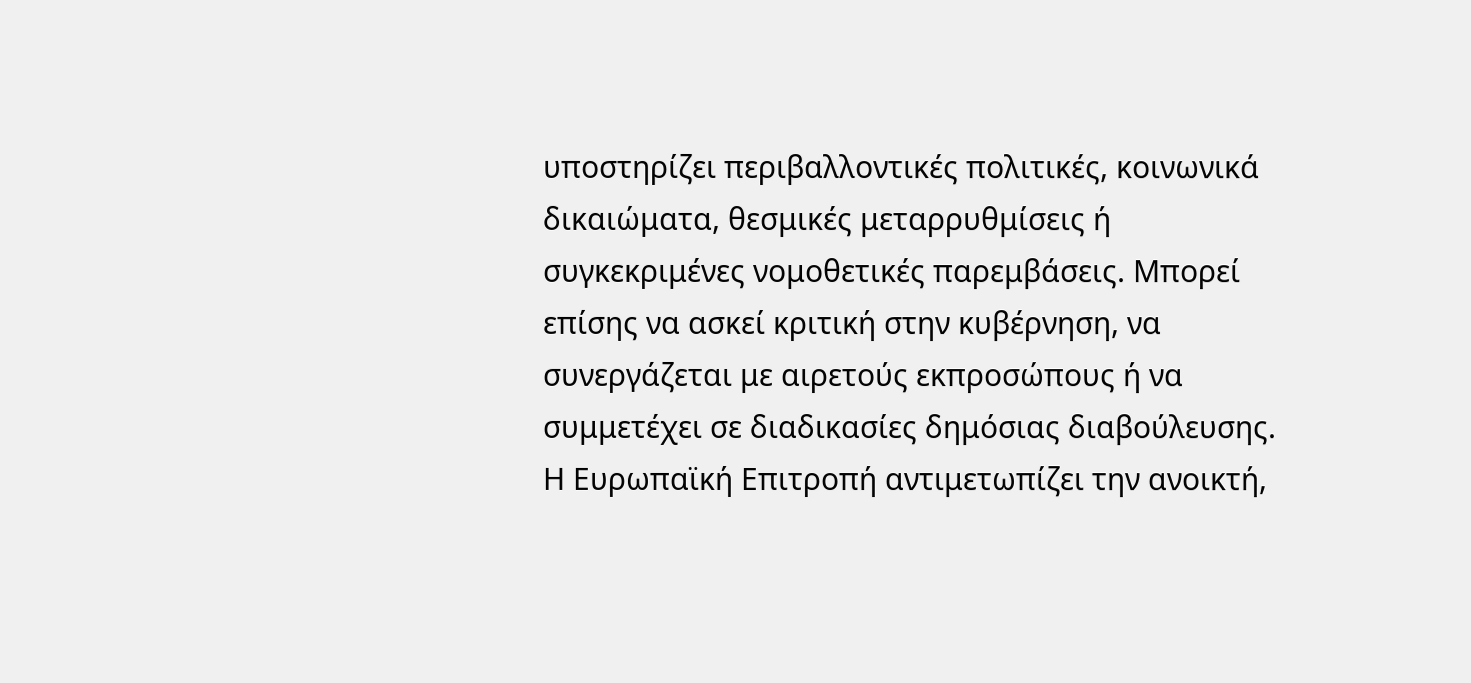υποστηρίζει περιβαλλοντικές πολιτικές, κοινωνικά δικαιώματα, θεσμικές μεταρρυθμίσεις ή συγκεκριμένες νομοθετικές παρεμβάσεις. Μπορεί επίσης να ασκεί κριτική στην κυβέρνηση, να συνεργάζεται με αιρετούς εκπροσώπους ή να συμμετέχει σε διαδικασίες δημόσιας διαβούλευσης. Η Ευρωπαϊκή Επιτροπή αντιμετωπίζει την ανοικτή,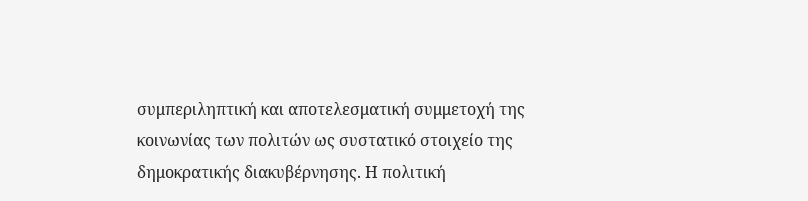συμπεριληπτική και αποτελεσματική συμμετοχή της κοινωνίας των πολιτών ως συστατικό στοιχείο της δημοκρατικής διακυβέρνησης. Η πολιτική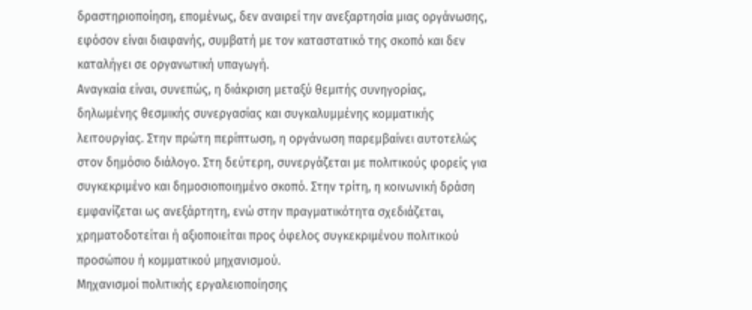δραστηριοποίηση, επομένως, δεν αναιρεί την ανεξαρτησία μιας οργάνωσης, εφόσον είναι διαφανής, συμβατή με τον καταστατικό της σκοπό και δεν καταλήγει σε οργανωτική υπαγωγή.
Αναγκαία είναι, συνεπώς, η διάκριση μεταξύ θεμιτής συνηγορίας, δηλωμένης θεσμικής συνεργασίας και συγκαλυμμένης κομματικής λειτουργίας. Στην πρώτη περίπτωση, η οργάνωση παρεμβαίνει αυτοτελώς στον δημόσιο διάλογο. Στη δεύτερη, συνεργάζεται με πολιτικούς φορείς για συγκεκριμένο και δημοσιοποιημένο σκοπό. Στην τρίτη, η κοινωνική δράση εμφανίζεται ως ανεξάρτητη, ενώ στην πραγματικότητα σχεδιάζεται, χρηματοδοτείται ή αξιοποιείται προς όφελος συγκεκριμένου πολιτικού προσώπου ή κομματικού μηχανισμού.
Μηχανισμοί πολιτικής εργαλειοποίησης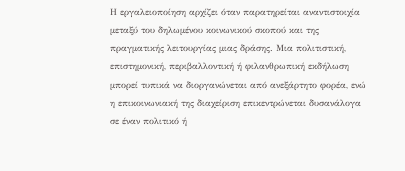Η εργαλειοποίηση αρχίζει όταν παρατηρείται αναντιστοιχία μεταξύ του δηλωμένου κοινωνικού σκοπού και της πραγματικής λειτουργίας μιας δράσης. Μια πολιτιστική, επιστημονική, περιβαλλοντική ή φιλανθρωπική εκδήλωση μπορεί τυπικά να διοργανώνεται από ανεξάρτητο φορέα, ενώ η επικοινωνιακή της διαχείριση επικεντρώνεται δυσανάλογα σε έναν πολιτικό ή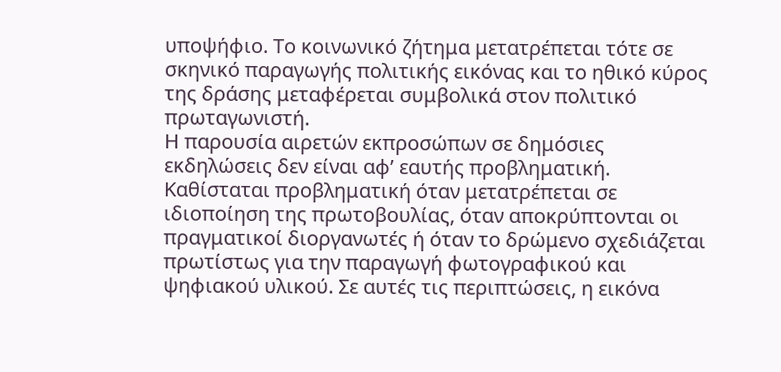υποψήφιο. Το κοινωνικό ζήτημα μετατρέπεται τότε σε σκηνικό παραγωγής πολιτικής εικόνας και το ηθικό κύρος της δράσης μεταφέρεται συμβολικά στον πολιτικό πρωταγωνιστή.
Η παρουσία αιρετών εκπροσώπων σε δημόσιες εκδηλώσεις δεν είναι αφ’ εαυτής προβληματική. Καθίσταται προβληματική όταν μετατρέπεται σε ιδιοποίηση της πρωτοβουλίας, όταν αποκρύπτονται οι πραγματικοί διοργανωτές ή όταν το δρώμενο σχεδιάζεται πρωτίστως για την παραγωγή φωτογραφικού και ψηφιακού υλικού. Σε αυτές τις περιπτώσεις, η εικόνα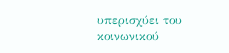υπερισχύει του κοινωνικού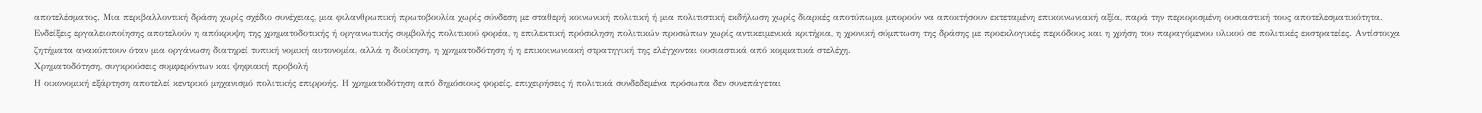αποτελέσματος. Μια περιβαλλοντική δράση χωρίς σχέδιο συνέχειας, μια φιλανθρωπική πρωτοβουλία χωρίς σύνδεση με σταθερή κοινωνική πολιτική ή μια πολιτιστική εκδήλωση χωρίς διαρκές αποτύπωμα μπορούν να αποκτήσουν εκτεταμένη επικοινωνιακή αξία, παρά την περιορισμένη ουσιαστική τους αποτελεσματικότητα.
Ενδείξεις εργαλειοποίησης αποτελούν η απόκρυψη της χρηματοδοτικής ή οργανωτικής συμβολής πολιτικού φορέα, η επιλεκτική πρόσκληση πολιτικών προσώπων χωρίς αντικειμενικά κριτήρια, η χρονική σύμπτωση της δράσης με προεκλογικές περιόδους και η χρήση του παραγόμενου υλικού σε πολιτικές εκστρατείες. Αντίστοιχα ζητήματα ανακύπτουν όταν μια οργάνωση διατηρεί τυπική νομική αυτονομία, αλλά η διοίκηση, η χρηματοδότηση ή η επικοινωνιακή στρατηγική της ελέγχονται ουσιαστικά από κομματικά στελέχη.
Χρηματοδότηση, συγκρούσεις συμφερόντων και ψηφιακή προβολή
Η οικονομική εξάρτηση αποτελεί κεντρικό μηχανισμό πολιτικής επιρροής. Η χρηματοδότηση από δημόσιους φορείς, επιχειρήσεις ή πολιτικά συνδεδεμένα πρόσωπα δεν συνεπάγεται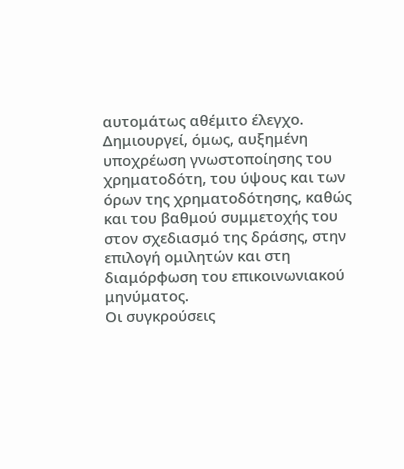αυτομάτως αθέμιτο έλεγχο. Δημιουργεί, όμως, αυξημένη υποχρέωση γνωστοποίησης του χρηματοδότη, του ύψους και των όρων της χρηματοδότησης, καθώς και του βαθμού συμμετοχής του στον σχεδιασμό της δράσης, στην επιλογή ομιλητών και στη διαμόρφωση του επικοινωνιακού μηνύματος.
Οι συγκρούσεις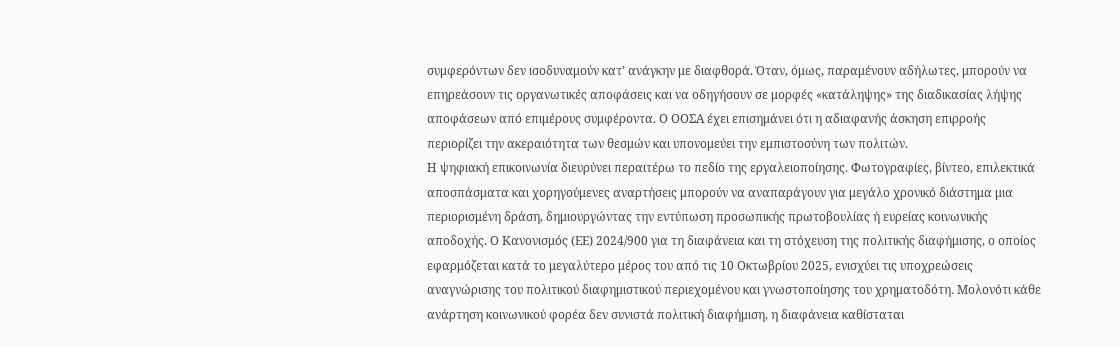συμφερόντων δεν ισοδυναμούν κατ’ ανάγκην με διαφθορά. Όταν, όμως, παραμένουν αδήλωτες, μπορούν να επηρεάσουν τις οργανωτικές αποφάσεις και να οδηγήσουν σε μορφές «κατάληψης» της διαδικασίας λήψης αποφάσεων από επιμέρους συμφέροντα. Ο ΟΟΣΑ έχει επισημάνει ότι η αδιαφανής άσκηση επιρροής περιορίζει την ακεραιότητα των θεσμών και υπονομεύει την εμπιστοσύνη των πολιτών.
Η ψηφιακή επικοινωνία διευρύνει περαιτέρω το πεδίο της εργαλειοποίησης. Φωτογραφίες, βίντεο, επιλεκτικά αποσπάσματα και χορηγούμενες αναρτήσεις μπορούν να αναπαράγουν για μεγάλο χρονικό διάστημα μια περιορισμένη δράση, δημιουργώντας την εντύπωση προσωπικής πρωτοβουλίας ή ευρείας κοινωνικής αποδοχής. Ο Κανονισμός (ΕΕ) 2024/900 για τη διαφάνεια και τη στόχευση της πολιτικής διαφήμισης, ο οποίος εφαρμόζεται κατά το μεγαλύτερο μέρος του από τις 10 Οκτωβρίου 2025, ενισχύει τις υποχρεώσεις αναγνώρισης του πολιτικού διαφημιστικού περιεχομένου και γνωστοποίησης του χρηματοδότη. Μολονότι κάθε ανάρτηση κοινωνικού φορέα δεν συνιστά πολιτική διαφήμιση, η διαφάνεια καθίσταται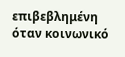επιβεβλημένη όταν κοινωνικό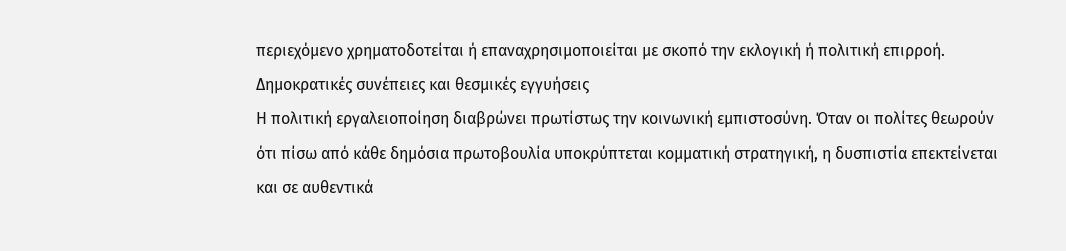περιεχόμενο χρηματοδοτείται ή επαναχρησιμοποιείται με σκοπό την εκλογική ή πολιτική επιρροή.
Δημοκρατικές συνέπειες και θεσμικές εγγυήσεις
Η πολιτική εργαλειοποίηση διαβρώνει πρωτίστως την κοινωνική εμπιστοσύνη. Όταν οι πολίτες θεωρούν ότι πίσω από κάθε δημόσια πρωτοβουλία υποκρύπτεται κομματική στρατηγική, η δυσπιστία επεκτείνεται και σε αυθεντικά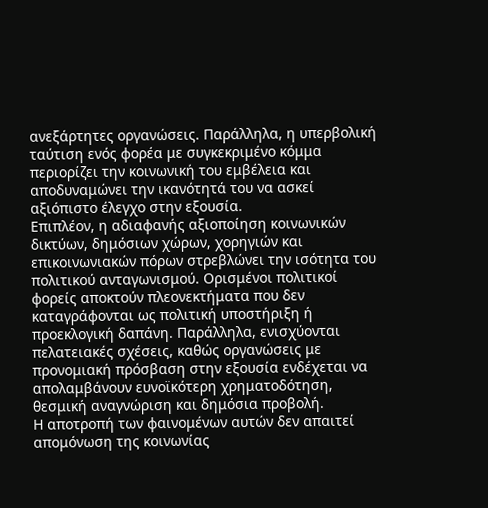ανεξάρτητες οργανώσεις. Παράλληλα, η υπερβολική ταύτιση ενός φορέα με συγκεκριμένο κόμμα περιορίζει την κοινωνική του εμβέλεια και αποδυναμώνει την ικανότητά του να ασκεί αξιόπιστο έλεγχο στην εξουσία.
Επιπλέον, η αδιαφανής αξιοποίηση κοινωνικών δικτύων, δημόσιων χώρων, χορηγιών και επικοινωνιακών πόρων στρεβλώνει την ισότητα του πολιτικού ανταγωνισμού. Ορισμένοι πολιτικοί φορείς αποκτούν πλεονεκτήματα που δεν καταγράφονται ως πολιτική υποστήριξη ή προεκλογική δαπάνη. Παράλληλα, ενισχύονται πελατειακές σχέσεις, καθώς οργανώσεις με προνομιακή πρόσβαση στην εξουσία ενδέχεται να απολαμβάνουν ευνοϊκότερη χρηματοδότηση, θεσμική αναγνώριση και δημόσια προβολή.
Η αποτροπή των φαινομένων αυτών δεν απαιτεί απομόνωση της κοινωνίας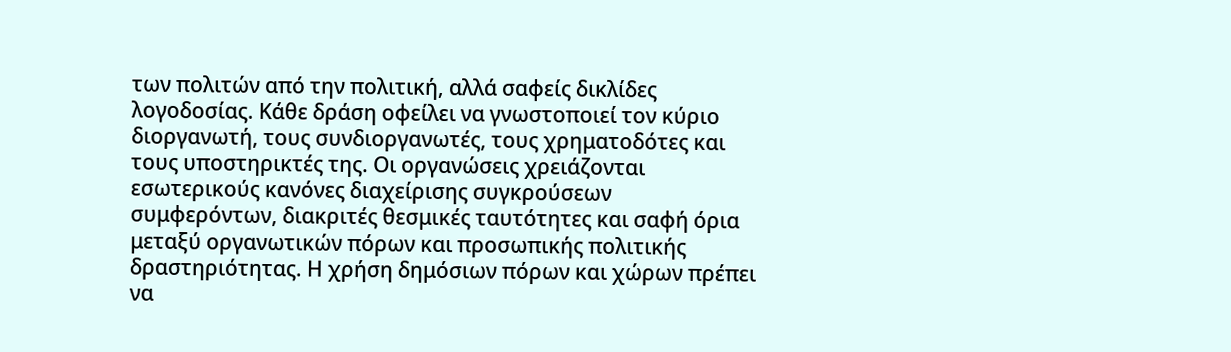των πολιτών από την πολιτική, αλλά σαφείς δικλίδες λογοδοσίας. Κάθε δράση οφείλει να γνωστοποιεί τον κύριο διοργανωτή, τους συνδιοργανωτές, τους χρηματοδότες και τους υποστηρικτές της. Οι οργανώσεις χρειάζονται εσωτερικούς κανόνες διαχείρισης συγκρούσεων συμφερόντων, διακριτές θεσμικές ταυτότητες και σαφή όρια μεταξύ οργανωτικών πόρων και προσωπικής πολιτικής δραστηριότητας. Η χρήση δημόσιων πόρων και χώρων πρέπει να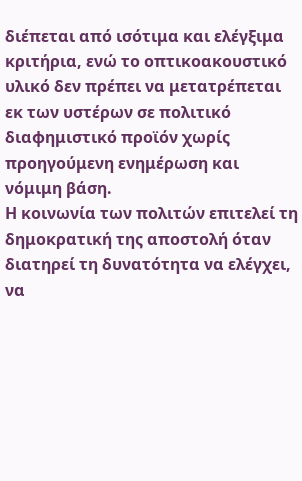διέπεται από ισότιμα και ελέγξιμα κριτήρια, ενώ το οπτικοακουστικό υλικό δεν πρέπει να μετατρέπεται εκ των υστέρων σε πολιτικό διαφημιστικό προϊόν χωρίς προηγούμενη ενημέρωση και νόμιμη βάση.
Η κοινωνία των πολιτών επιτελεί τη δημοκρατική της αποστολή όταν διατηρεί τη δυνατότητα να ελέγχει, να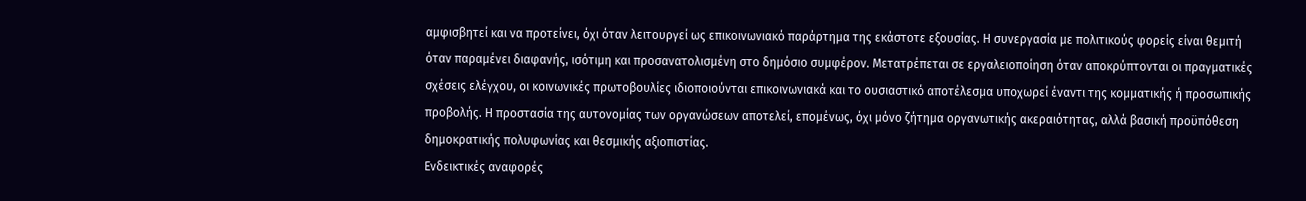αμφισβητεί και να προτείνει, όχι όταν λειτουργεί ως επικοινωνιακό παράρτημα της εκάστοτε εξουσίας. Η συνεργασία με πολιτικούς φορείς είναι θεμιτή όταν παραμένει διαφανής, ισότιμη και προσανατολισμένη στο δημόσιο συμφέρον. Μετατρέπεται σε εργαλειοποίηση όταν αποκρύπτονται οι πραγματικές σχέσεις ελέγχου, οι κοινωνικές πρωτοβουλίες ιδιοποιούνται επικοινωνιακά και το ουσιαστικό αποτέλεσμα υποχωρεί έναντι της κομματικής ή προσωπικής προβολής. Η προστασία της αυτονομίας των οργανώσεων αποτελεί, επομένως, όχι μόνο ζήτημα οργανωτικής ακεραιότητας, αλλά βασική προϋπόθεση δημοκρατικής πολυφωνίας και θεσμικής αξιοπιστίας.
Ενδεικτικές αναφορές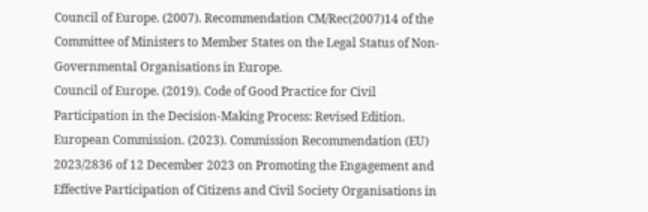Council of Europe. (2007). Recommendation CM/Rec(2007)14 of the Committee of Ministers to Member States on the Legal Status of Non-Governmental Organisations in Europe.
Council of Europe. (2019). Code of Good Practice for Civil Participation in the Decision-Making Process: Revised Edition.
European Commission. (2023). Commission Recommendation (EU) 2023/2836 of 12 December 2023 on Promoting the Engagement and Effective Participation of Citizens and Civil Society Organisations in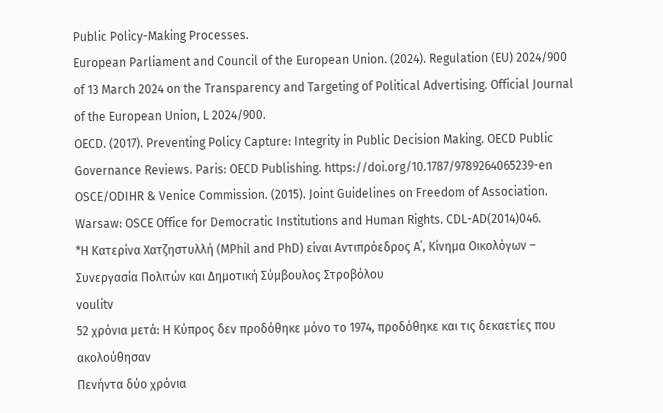Public Policy-Making Processes.
European Parliament and Council of the European Union. (2024). Regulation (EU) 2024/900 of 13 March 2024 on the Transparency and Targeting of Political Advertising. Official Journal of the European Union, L 2024/900.
OECD. (2017). Preventing Policy Capture: Integrity in Public Decision Making. OECD Public Governance Reviews. Paris: OECD Publishing. https://doi.org/10.1787/9789264065239-en
OSCE/ODIHR & Venice Commission. (2015). Joint Guidelines on Freedom of Association. Warsaw: OSCE Office for Democratic Institutions and Human Rights. CDL-AD(2014)046.
*Η Κατερίνα Χατζηστυλλή (MPhil and PhD) είναι Αντιπρόεδρος Α΄, Κίνημα Οικολόγων – Συνεργασία Πολιτών και Δημοτική Σύμβουλος Στροβόλου
voulitv
52 χρόνια μετά: Η Κύπρος δεν προδόθηκε μόνο το 1974, προδόθηκε και τις δεκαετίες που ακολούθησαν
Πενήντα δύο χρόνια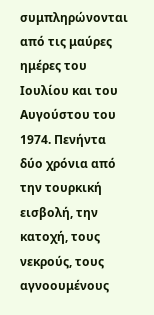συμπληρώνονται από τις μαύρες ημέρες του Ιουλίου και του Αυγούστου του 1974. Πενήντα δύο χρόνια από την τουρκική εισβολή, την κατοχή, τους νεκρούς, τους αγνοουμένους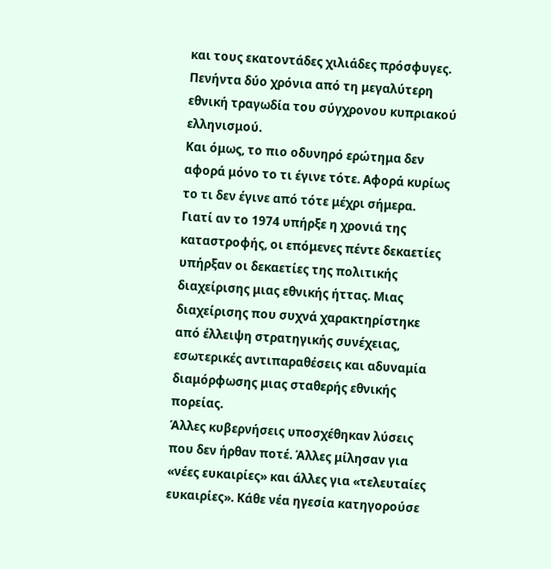και τους εκατοντάδες χιλιάδες πρόσφυγες. Πενήντα δύο χρόνια από τη μεγαλύτερη εθνική τραγωδία του σύγχρονου κυπριακού ελληνισμού.
Και όμως, το πιο οδυνηρό ερώτημα δεν αφορά μόνο το τι έγινε τότε. Αφορά κυρίως το τι δεν έγινε από τότε μέχρι σήμερα.
Γιατί αν το 1974 υπήρξε η χρονιά της καταστροφής, οι επόμενες πέντε δεκαετίες υπήρξαν οι δεκαετίες της πολιτικής διαχείρισης μιας εθνικής ήττας. Μιας διαχείρισης που συχνά χαρακτηρίστηκε από έλλειψη στρατηγικής συνέχειας, εσωτερικές αντιπαραθέσεις και αδυναμία διαμόρφωσης μιας σταθερής εθνικής πορείας.
Άλλες κυβερνήσεις υποσχέθηκαν λύσεις που δεν ήρθαν ποτέ. Άλλες μίλησαν για «νέες ευκαιρίες» και άλλες για «τελευταίες ευκαιρίες». Κάθε νέα ηγεσία κατηγορούσε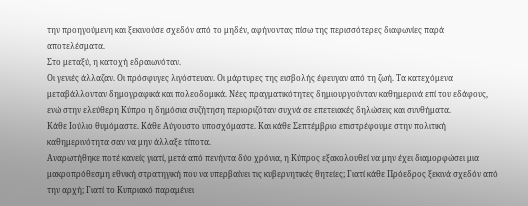την προηγούμενη και ξεκινούσε σχεδόν από το μηδέν, αφήνοντας πίσω της περισσότερες διαφωνίες παρά αποτελέσματα.
Στο μεταξύ, η κατοχή εδραιωνόταν.
Οι γενιές άλλαζαν. Οι πρόσφυγες λιγόστευαν. Οι μάρτυρες της εισβολής έφευγαν από τη ζωή. Τα κατεχόμενα μεταβάλλονταν δημογραφικά και πολεοδομικά. Νέες πραγματικότητες δημιουργούνταν καθημερινά επί του εδάφους, ενώ στην ελεύθερη Κύπρο η δημόσια συζήτηση περιοριζόταν συχνά σε επετειακές δηλώσεις και συνθήματα.
Κάθε Ιούλιο θυμόμαστε. Κάθε Αύγουστο υποσχόμαστε. Και κάθε Σεπτέμβριο επιστρέφουμε στην πολιτική καθημερινότητα σαν να μην άλλαξε τίποτα.
Αναρωτήθηκε ποτέ κανείς γιατί, μετά από πενήντα δύο χρόνια, η Κύπρος εξακολουθεί να μην έχει διαμορφώσει μια μακροπρόθεσμη εθνική στρατηγική που να υπερβαίνει τις κυβερνητικές θητείες; Γιατί κάθε Πρόεδρος ξεκινά σχεδόν από την αρχή; Γιατί το Κυπριακό παραμένει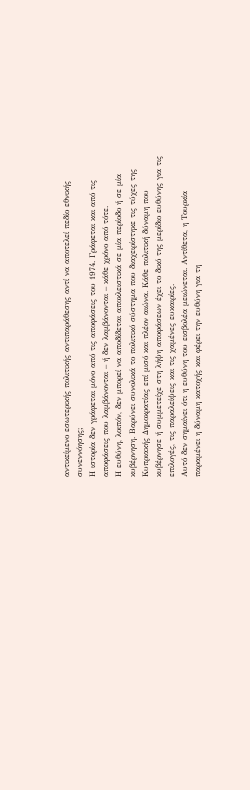αντικείμενο εσωτερικής πολιτικής αντιπαράθεσης αντί να αποτελεί πεδίο εθνικής συνεννόησης;
Η ιστορία δεν γράφεται μόνο από τις αποφάσεις του 1974. Γράφεται και από τις αποφάσεις που λαμβάνονται – ή δεν λαμβάνονται – κάθε χρόνο από τότε.
Η ευθύνη, λοιπόν, δεν μπορεί να αποδίδεται αποκλειστικά σε μία περίοδο ή σε μία κυβέρνηση. Βαρύνει συνολικά το πολιτικό σύστημα που διαχειρίστηκε τις τύχες της Κυπριακής Δημοκρατίας επί μισό και πλέον αιώνα. Κάθε πολιτική δύναμη που κυβέρνησε ή συμμετείχε στη λήψη αποφάσεων έχει το δικό της μερίδιο ευθύνης για τις επιλογές, τις παραλείψεις και τις χαμένες ευκαιρίες.
Αυτό δεν σημαίνει ότι η ευθύνη του εισβολέα μειώνεται. Αντίθετα, η Τουρκία παραμένει η δύναμη κατοχής και φέρει την ευθύνη για τη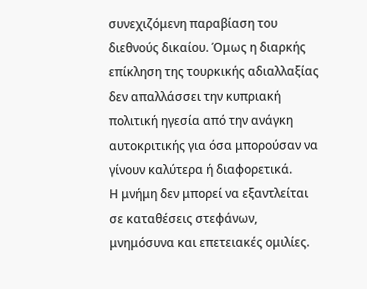συνεχιζόμενη παραβίαση του διεθνούς δικαίου. Όμως η διαρκής επίκληση της τουρκικής αδιαλλαξίας δεν απαλλάσσει την κυπριακή πολιτική ηγεσία από την ανάγκη αυτοκριτικής για όσα μπορούσαν να γίνουν καλύτερα ή διαφορετικά.
Η μνήμη δεν μπορεί να εξαντλείται σε καταθέσεις στεφάνων, μνημόσυνα και επετειακές ομιλίες.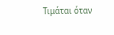Τιμάται όταν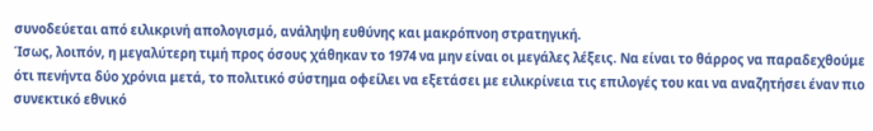συνοδεύεται από ειλικρινή απολογισμό, ανάληψη ευθύνης και μακρόπνοη στρατηγική.
Ίσως, λοιπόν, η μεγαλύτερη τιμή προς όσους χάθηκαν το 1974 να μην είναι οι μεγάλες λέξεις. Να είναι το θάρρος να παραδεχθούμε ότι πενήντα δύο χρόνια μετά, το πολιτικό σύστημα οφείλει να εξετάσει με ειλικρίνεια τις επιλογές του και να αναζητήσει έναν πιο συνεκτικό εθνικό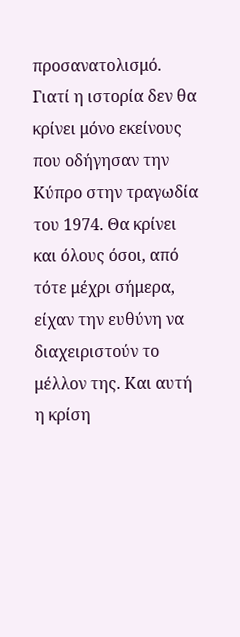προσανατολισμό.
Γιατί η ιστορία δεν θα κρίνει μόνο εκείνους που οδήγησαν την Κύπρο στην τραγωδία του 1974. Θα κρίνει και όλους όσοι, από τότε μέχρι σήμερα, είχαν την ευθύνη να διαχειριστούν το μέλλον της. Και αυτή η κρίση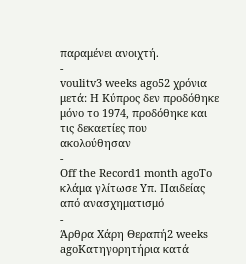παραμένει ανοιχτή.
-
voulitv3 weeks ago52 χρόνια μετά: Η Κύπρος δεν προδόθηκε μόνο το 1974, προδόθηκε και τις δεκαετίες που ακολούθησαν
-
Off the Record1 month agoΤο κλάμα γλίτωσε Υπ. Παιδείας από ανασχηματισμό
-
Άρθρα Χάρη Θεραπή2 weeks agoΚατηγορητήρια κατά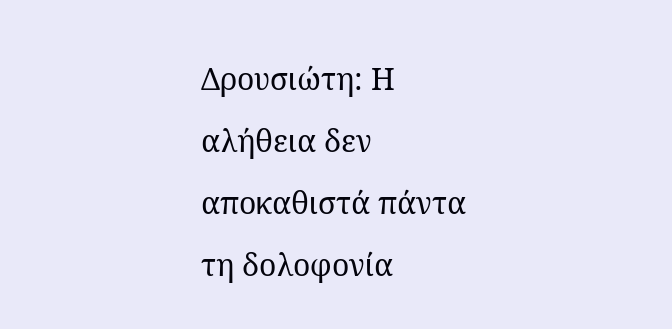Δρουσιώτη: Η αλήθεια δεν αποκαθιστά πάντα τη δολοφονία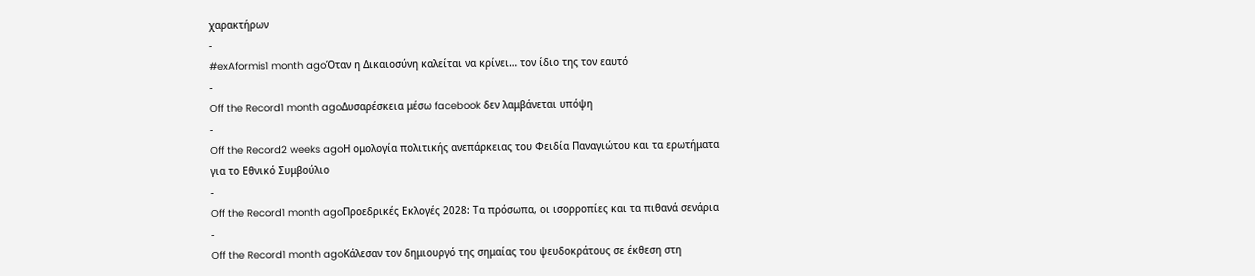χαρακτήρων
-
#exAformis1 month agoΌταν η Δικαιοσύνη καλείται να κρίνει… τον ίδιο της τον εαυτό
-
Off the Record1 month agoΔυσαρέσκεια μέσω facebook δεν λαμβάνεται υπόψη
-
Off the Record2 weeks agoΗ ομολογία πολιτικής ανεπάρκειας του Φειδία Παναγιώτου και τα ερωτήματα για το Εθνικό Συμβούλιο
-
Off the Record1 month agoΠροεδρικές Εκλογές 2028: Τα πρόσωπα, οι ισορροπίες και τα πιθανά σενάρια
-
Off the Record1 month agoΚάλεσαν τον δημιουργό της σημαίας του ψευδοκράτους σε έκθεση στη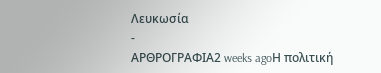Λευκωσία
-
ΑΡΘΡΟΓΡΑΦΙΑ2 weeks agoΗ πολιτική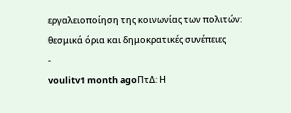εργαλειοποίηση της κοινωνίας των πολιτών: θεσμικά όρια και δημοκρατικές συνέπειες
-
voulitv1 month agoΠτΔ: Η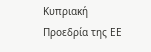Κυπριακή Προεδρία της ΕΕ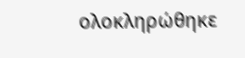ολοκληρώθηκε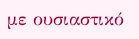με ουσιαστικό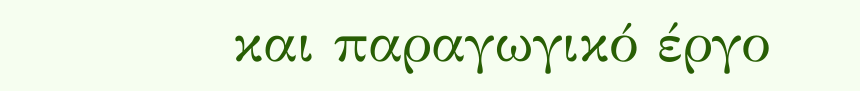και παραγωγικό έργο